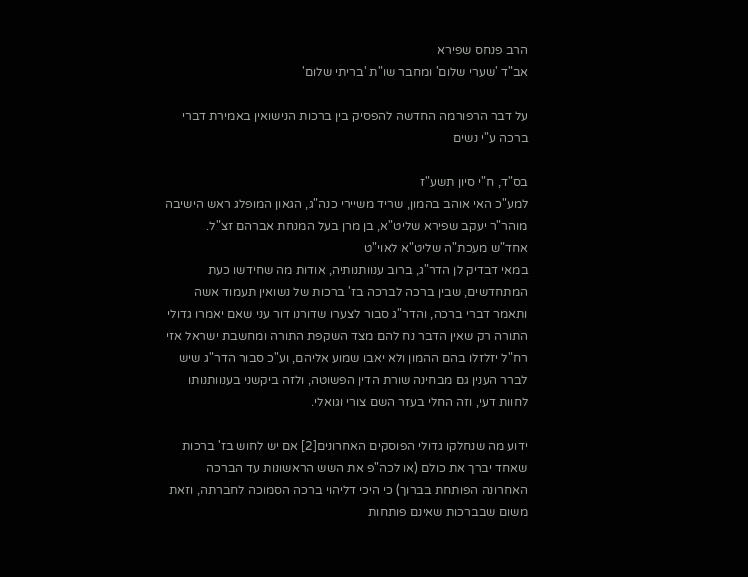הרב פנחס שפירא
אב"ד 'שערי שלום' ומחבר שו"ת 'בריתי שלום'

על דבר הרפורמה החדשה להפסיק בין ברכות הנישואין באמירת דברי ברכה ע"י נשים

בס"ד, ח"י סיון תשע"ז
למע"כ האי אוהב בהמון, שריד משיירי כנה"ג, הגאון המופלג ראש הישיבה מוהר"ר יעקב שפירא שליט"א, בן מרן בעל המנחת אברהם זצ"ל.
אחד"ש מעכת"ה שליט"א לאוי"ט
במאי דבדיק לן הדר"ג, ברוב ענוותנותיה, אודות מה שחידשו כעת המתחדשים, שבין ברכה לברכה בז' ברכות של נשואין תעמוד אשה ותאמר דברי ברכה, והדר"ג סבור לצערו שדורנו דור עני שאם יאמרו גדולי התורה רק שאין הדבר נח להם מצד השקפת התורה ומחשבת ישראל אזי רח"ל יזלזלו בהם ההמון ולא יאבו שמוע אליהם, וע"כ סבור הדר"ג שיש לברר הענין גם מבחינה שורת הדין הפשוטה, ולזה ביקשני בענוותנותו לחוות דעי, וזה החלי בעזר השם צורי וגואלי.

ידוע מה שנחלקו גדולי הפוסקים האחרונים[2] אם יש לחוש בז' ברכות שאחד יברך את כולם (או לכה"פ את השש הראשונות עד הברכה האחרונה הפותחת בברוך) כי היכי דליהוי ברכה הסמוכה לחברתה, וזאת משום שבברכות שאינם פותחות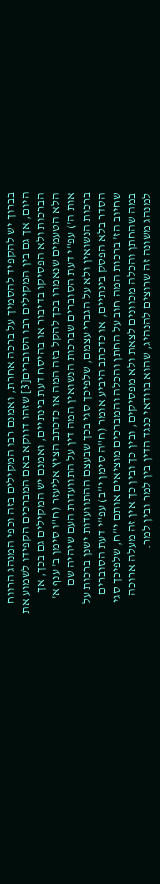בברוך יש להקפיד להסמיך על ברכה אחרת, ואמנם רבו המקילים בזה וכפי המנהג הרווח היום, אך גם בין המקילים רבו הסוברים[3] שזהו דווקא באם המברכים הקפידו לשמוע את הברכות ולא הפסיקו בדיבור או בהיסח דעת בינתיים, ואמנם יש המקילים גם בכך, אך הלא הטעמים שנאמרו בכך להקל בזה המה או כדכתב הציץ אליעזר (ח"ו סימן ב' ענף א' אות ה') עפ"י דעת הסוברים שברכות הנשואין המה דין על התוועדות העם שיהיה שם ברכות הנשואין ולא על הגברי עצמם, שלפיכך סגי בכך שבעצם ההתוועדות ישנן ברכות על הסדר בלא הפסק בינתיים, או כדכתב היביע אומר (ח"ה סימן י"ב) עפ"י דעת הסוברים שחיוב הז' ברכות המה חוב על החתן והכלה והמברכים מוציאים אותם י"ח, שלפיכך סגי במה שהחתן והכלה מכוונים לצאת ולא מפסיקים, ובין כך ובין כך אין זה מעלה ארוכה למנהג משונה זה שרוצים להנהיג, שהוא בוודאי כנגד הדין בין למר ובין למר.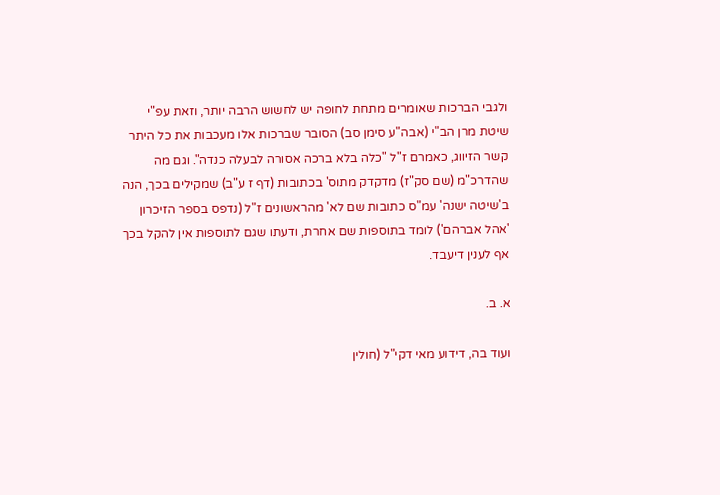ולגבי הברכות שאומרים מתחת לחופה יש לחשוש הרבה יותר, וזאת עפ"י שיטת מרן הב"י (אבה"ע סימן סב) הסובר שברכות אלו מעכבות את כל היתר קשר הזיווג, כאמרם ז"ל "כלה בלא ברכה אסורה לבעלה כנדה". וגם מה שהדרכ"מ (שם סק"ז) מדקדק מתוס' בכתובות (דף ז ע"ב) שמקילים בכך, הנה ב'שיטה ישנה' עמ"ס כתובות שם לא' מהראשונים ז"ל (נדפס בספר הזיכרון 'אהל אברהם') לומד בתוספות שם אחרת, ודעתו שגם לתוספות אין להקל בכך אף לענין דיעבד.

א. ב.

ועוד בה, דידוע מאי דקי"ל (חולין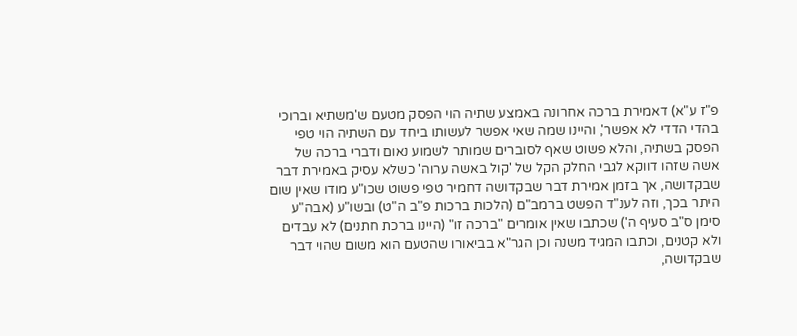פ"ז ע"א) דאמירת ברכה אחרונה באמצע שתיה הוי הפסק מטעם ש'משתיא וברוכי בהדי הדדי לא אפשר', והיינו שמה שאי אפשר לעשותו ביחד עם השתיה הוי טפי הפסק בשתיה, והלא פשוט שאף לסוברים שמותר לשמוע נאום ודברי ברכה של אשה שזהו דווקא לגבי החלק הקל של 'קול באשה ערוה' כשלא עסיק באמירת דבר שבקדושה, אך בזמן אמירת דבר שבקדושה דחמיר טפי פשוט שכו"ע מודו שאין שום היתר בכך, וזה לענ"ד הפשט ברמב"ם (הלכות ברכות פ"ב ה"ט) ובשו"ע (אבה"ע סימן ס"ב סעיף ה') שכתבו שאין אומרים "ברכה זו" (היינו ברכת חתנים) לא עבדים ולא קטנים, וכתבו המגיד משנה וכן הגר"א בביאורו שהטעם הוא משום שהוי דבר שבקדושה,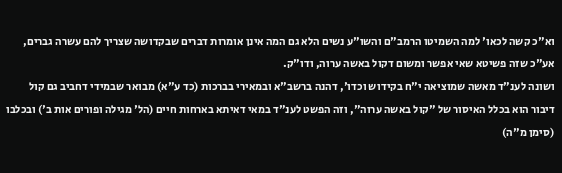וא"כ קשה לכאו' למה השמיטו הרמב"ם והשו"ע נשים הלא גם המה אינן אומרות דברים שבקדושה שצריך להם עשרה גברים, אע"כ שזה פשיטא שאי אפשר ומשום דקול באשה ערוה, ודו"ק.
ושונה לענ"ד מאשה שמוציאה י"ח בקידוש וכדו', דהנה ברשב"א ובמאירי בברכות (כד ע"א) מבואר שבמידי דחביב גם קול דיבור הוא בכלל האיסור של "קול באשה ערוה", וזה הפשט לענ"ד במאי דאיתא בארחות חיים (הל' מגילה ופורים אות ב') ובכלבו (סימן מ"ה)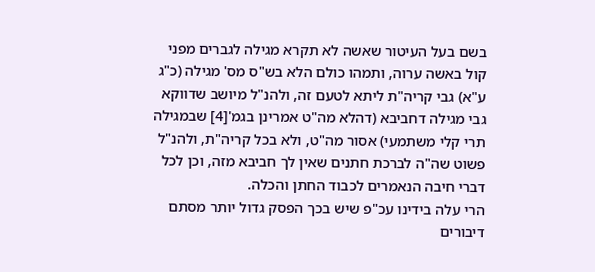בשם בעל העיטור שאשה לא תקרא מגילה לגברים מפני קול באשה ערוה, ותמהו כולם הלא בש"ס מס' מגילה (כ"ג ע"א) גבי קריה"ת ליתא לטעם זה, ולהנ"ל מיושב שדווקא גבי מגילה דחביבא (דהלא מה"ט אמרינן בגמ'[4] שבמגילה תרי קלי משתמעי) אסור מה"ט, ולא בכל קריה"ת, ולהנ"ל פשוט שה"ה לברכת חתנים שאין לך חביבא מזה, וכן לכל דברי חיבה הנאמרים לכבוד החתן והכלה.
הרי עלה בידינו עכ"פ שיש בכך הפסק גדול יותר מסתם דיבורים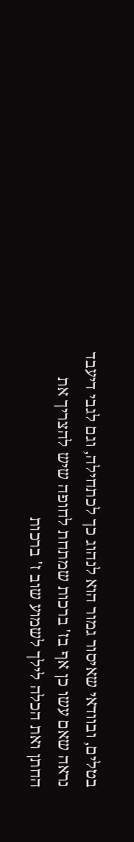בטלים, ובוודאי שאיסור גמור הוא לנהוג כך לכתחילה, וגם לגבי דיעבד נראה שאם עשו כן אף בז' ברכות שמתחת לחופה שיש להצריך את החתן ואת הכלה לילך לשמוע שוב ז' ברכות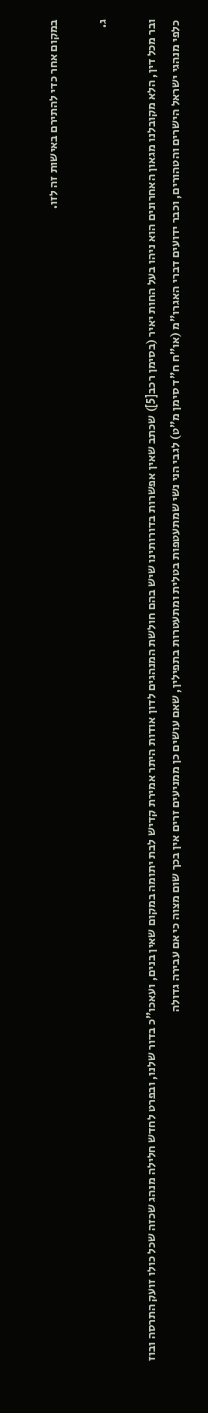במקום אחר כדי להתירם באישות זה לזו.

ג.

ובר מכל דין, הלא מקובלנו מגאון האחרונים הוא ניהו בעל החות יאיר (בסימן רכב[5]) שכתב שאין אפשרות בדורותינו שיש בהם חולשת המנהגים לדון אודות היתר אמירת קדיש לבת יתומה במקום שאין בנים, ועאכו"כ בדור שלנו, ובפרט לחדש חלילה מנהג שכזה שכל כולו זועק התרסה ובוז כלפי מנהגי ישראל הישרים והטהורים, וכבר ידועים דברי האגרו"מ (או"ח ח"ד סימן מ"ט) לגבי הני נשי שמתעטפות בטלית ומתעטרות בתפילין, שאם עושים כן ממניעים זרים אין בכך שום מצוה כי אם עבירה גדולה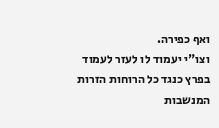ואף כפירה.
וצו"י יעמוד לו לעזר לעמוד בפרץ כנגד כל הרוחות הזרות המנשבות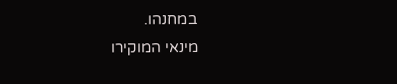במחנהו.
מינאי המוקירו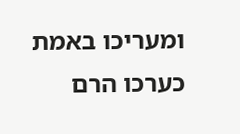ומעריכו באמת כערכו הרם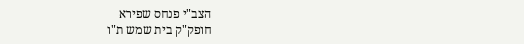הצב"י פנחס שפירא
חופק"ק בית שמש ת"ו